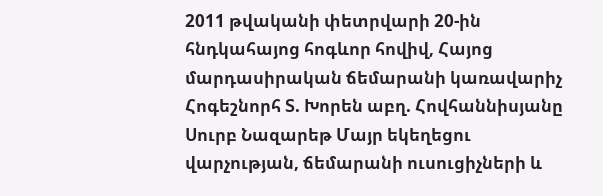2011 թվականի փետրվարի 20-ին հնդկահայոց հոգևոր հովիվ, Հայոց մարդասիրական ճեմարանի կառավարիչ Հոգեշնորհ Տ. Խորեն աբղ. Հովհաննիսյանը Սուրբ Նազարեթ Մայր եկեղեցու վարչության, ճեմարանի ուսուցիչների և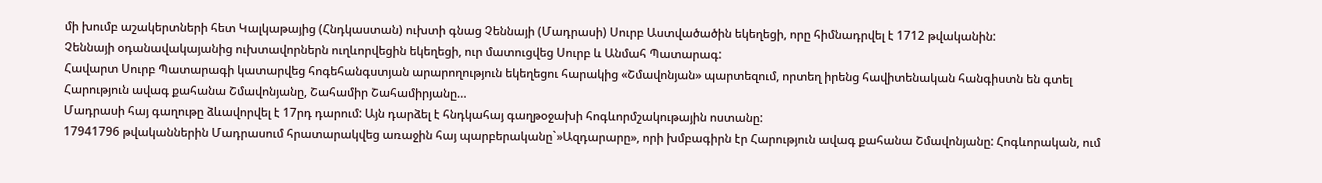մի խումբ աշակերտների հետ Կալկաթայից (Հնդկաստան) ուխտի գնաց Չեննայի (Մադրասի) Սուրբ Աստվածածին եկեղեցի, որը հիմնադրվել է 1712 թվականին:
Չեննայի օդանավակայանից ուխտավորներն ուղևորվեցին եկեղեցի, ուր մատուցվեց Սուրբ և Անմահ Պատարագ:
Հավարտ Սուրբ Պատարագի կատարվեց հոգեհանգստյան արարողություն եկեղեցու հարակից «Շմավոնյան» պարտեզում, որտեղ իրենց հավիտենական հանգիստն են գտել Հարություն ավագ քահանա Շմավոնյանը, Շահամիր Շահամիրյանը…
Մադրասի հայ գաղութը ձևավորվել է 17րդ դարում: Այն դարձել է հնդկահայ գաղթօջախի հոգևորմշակութային ոստանը:
17941796 թվականներին Մադրասում հրատարակվեց առաջին հայ պարբերականը`»Ազդարարը», որի խմբագիրն էր Հարություն ավագ քահանա Շմավոնյանը: Հոգևորական, ում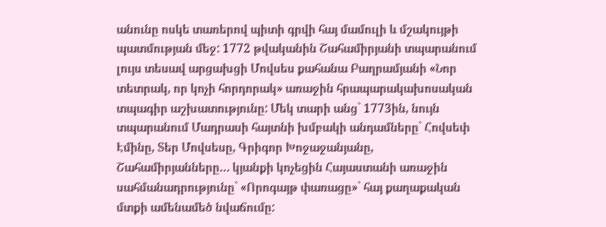անունը ոսկե տառերով պիտի գրվի հայ մամուլի և մշակույթի պատմության մեջ: 1772 թվականին Շահամիրյանի տպարանում լույս տեսավ արցախցի Մովսես քահանա Բաղրամյանի «Նոր տետրակ, որ կոչի հորդորակ» առաջին հրապարակախոսական տպագիր աշխատությունը: Մեկ տարի անց` 1773ին, նույն տպարանում Մադրասի հայտնի խմբակի անդամները` Հովսեփ Էմինը, Տեր Մովսեսը, Գրիգոր Խոջաջանյանը, Շահամիրյանները… կյանքի կոչեցին Հայաստանի առաջին սահմանադրությունը` «Որոգայթ փառացը»` հայ քաղաքական մտքի ամենամեծ նվաճումը: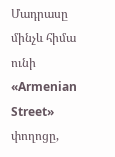Մադրասը մինչև հիմա ունի «Armenian Street» փողոցը,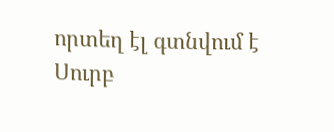որտեղ էլ գտնվում է Սուրբ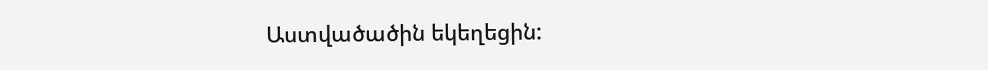Աստվածածին եկեղեցին: